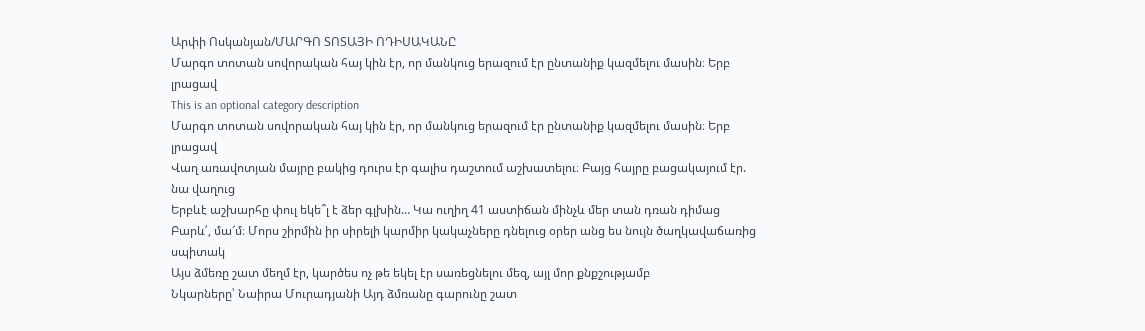Արփի Ոսկանյան/ՄԱՐԳՈ ՏՈՏԱՅԻ ՈԴԻՍԱԿԱՆԸ
Մարգո տոտան սովորական հայ կին էր, որ մանկուց երազում էր ընտանիք կազմելու մասին։ Երբ լրացավ
This is an optional category description
Մարգո տոտան սովորական հայ կին էր, որ մանկուց երազում էր ընտանիք կազմելու մասին։ Երբ լրացավ
Վաղ առավոտյան մայրը բակից դուրս էր գալիս դաշտում աշխատելու։ Բայց հայրը բացակայում էր. նա վաղուց
Երբևէ աշխարհը փուլ եկե՞լ է ձեր գլխին… Կա ուղիղ 41 աստիճան մինչև մեր տան դռան դիմաց
Բարև՛, մա՜մ։ Մորս շիրմին իր սիրելի կարմիր կակաչները դնելուց օրեր անց ես նույն ծաղկավաճառից սպիտակ
Այս ձմեռը շատ մեղմ էր, կարծես ոչ թե եկել էր սառեցնելու մեզ, այլ մոր քնքշությամբ
Նկարները՝ Նաիրա Մուրադյանի Այդ ձմռանը գարունը շատ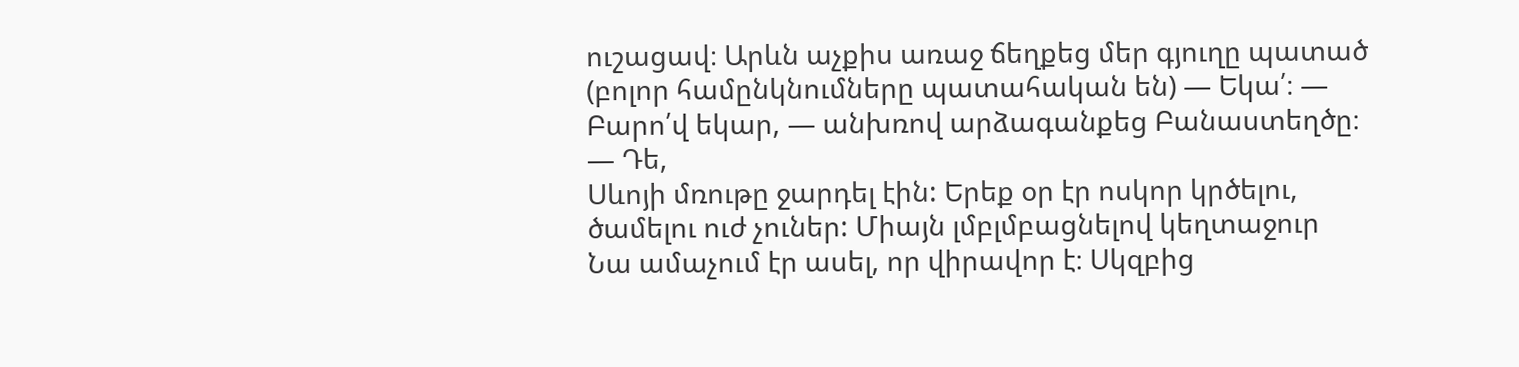ուշացավ։ Արևն աչքիս առաջ ճեղքեց մեր գյուղը պատած
(բոլոր համընկնումները պատահական են) — Եկա՛։ — Բարո՛վ եկար, — անխռով արձագանքեց Բանաստեղծը։ — Դե,
Սևոյի մռութը ջարդել էին: Երեք օր էր ոսկոր կրծելու, ծամելու ուժ չուներ: Միայն լմբլմբացնելով կեղտաջուր
Նա ամաչում էր ասել, որ վիրավոր է։ Սկզբից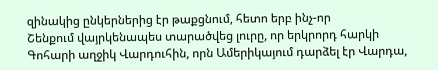զինակից ընկերներից էր թաքցնում, հետո երբ ինչ-որ
Շենքում վայրկենապես տարածվեց լուրը, որ երկրորդ հարկի Գոհարի աղջիկ Վարդուհին, որն Ամերիկայում դարձել էր Վարդա,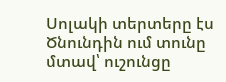Սոլակի տերտերը էս Ծնունդին ում տունը մտավ՝ ուշունցը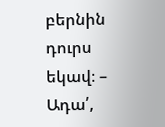բերնին դուրս եկավ։ – Ադա՛,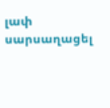լափ սարսաղացել